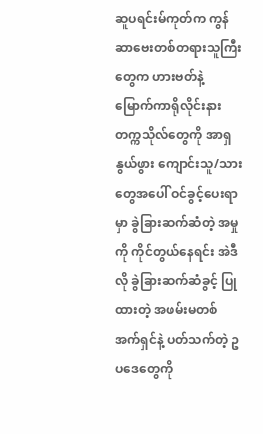ဆူပရင်းမ်ကုတ်က ကွန်ဆာဗေးတစ်တရားသူကြီးတွေက ဟားဗတ်နဲ့ မြောက်ကာရိုလိုင်းနား တက္ကသိုလ်တွေကို အာရှနွယ်ဖွား ကျောင်းသူ/သားတွေအပေါ် ဝင်ခွင့်ပေးရာမှာ ခွဲခြားဆက်ဆံတဲ့ အမှုကို ကိုင်တွယ်နေရင်း အဲဒီလို ခွဲခြားဆက်ဆံခွင့် ပြုထားတဲ့ အဖမ်းမတစ်အက်ရှင်နဲ့ ပတ်သက်တဲ့ ဥပဒေတွေကို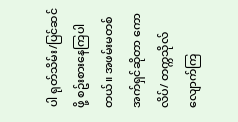ပါ ရုတ်သိမ်း/ပြင်ဆင်ဖို့ စဥ်းစားနေကြပါတယ်။ အဖမ်းမတစ်အက်ရှင်ဆိုတာ ကောလိပ်/ တက္ကသိုလ်လျောက်ကြ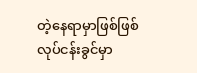တဲ့နေရာမှာဖြစ်ဖြစ် လုပ်ငန်းခွင်မှာ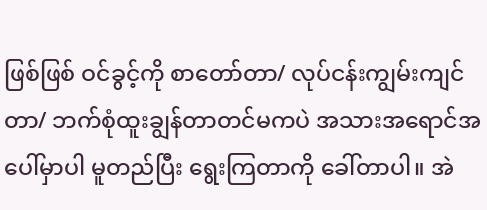ဖြစ်ဖြစ် ဝင်ခွင့်ကို စာတော်တာ/ လုပ်ငန်းကျွမ်းကျင်တာ/ ဘက်စုံထူးချွန်တာတင်မကပဲ အသားအရောင်အပေါ်မှာပါ မူတည်ပြီး ရွေးကြတာကို ခေါ်တာပါ။ အဲ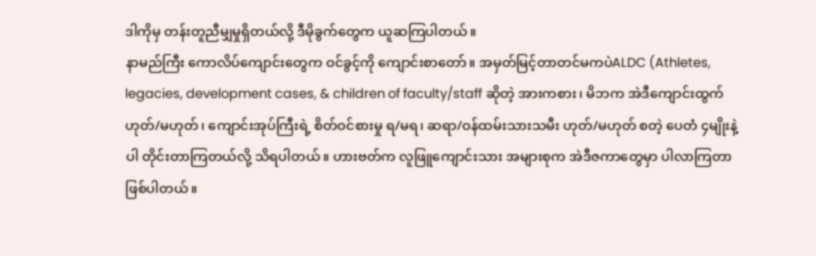ဒါကိုမှ တန်းတူညီမျှမှုရှိတယ်လို့ ဒီမိုခွက်တွေက ယူဆကြပါတယ်။
နာမည်ကြီး ကောလိပ်ကျောင်းတွေက ဝင်ခွင့်ကို ကျောင်းစာတော်။ အမှတ်မြင့်တာတင်မကပဲALDC (Athletes, legacies, development cases, & children of faculty/staff ဆိုတဲ့ အားကစား၊ မိဘက အဲဒီကျောင်းထွက်ဟုတ်/မဟုတ်၊ ကျောင်းအုပ်ကြီးရဲ့ စိတ်ဝင်စားမှု ရ/မရ၊ ဆရာ/ဝန်ထမ်းသားသမီး ဟုတ်/မဟုတ် စတဲ့ ပေတံ ၄မျိုးနဲ့ပါ တိုင်းတာကြတယ်လို့ သိရပါတယ်။ ဟားဗတ်က လူဖြူကျောင်းသား အများစုက အဲဒီဇကာတွေမှာ ပါလာကြတာ ဖြစ်ပါတယ်။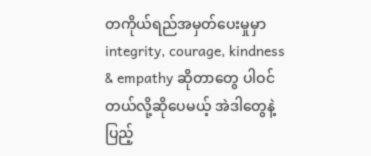တကိုယ်ရည်အမှတ်ပေးမှုမှာ integrity, courage, kindness & empathy ဆိုတာတွေ ပါဝင်တယ်လို့ဆိုပေမယ့် အဲဒါတွေနဲ့ ပြည့်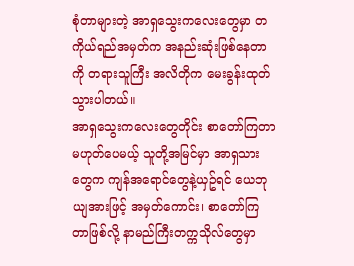စုံတာများတဲ့ အာရှသွေးကလေးတွေမှာ တကိုယ်ရည်အမှတ်က အနည်းဆုံးဖြစ်နေတာကို တရားသူကြီး အလိတိုက မေးခွန်းထုတ်သွားပါတယ်။
အာရှသွေးကလေးတွေတိုင်း စာတော်ကြတာမဟုတ်ပေမယ့် သူတို့အမြင်မှာ အာရှသားတွေက ကျန်အရောင်တွေနဲ့ယှဥ်ရင် ယေဘုယျအားဖြင့် အမှတ်ကောင်း၊ စာတော်ကြတာဖြစ်လို့ နာမည်ကြီးတက္ကသိုလ်တွေမှာ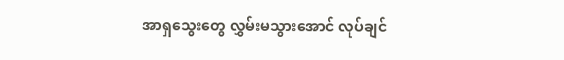အာရှသွေးတွေ လွှမ်းမသွားအောင် လုပ်ချင်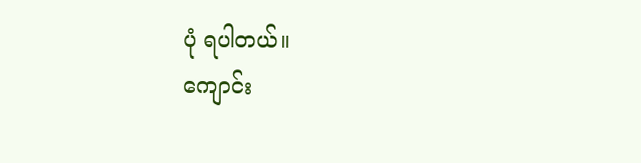ပုံ ရပါတယ်။
ကျောင်း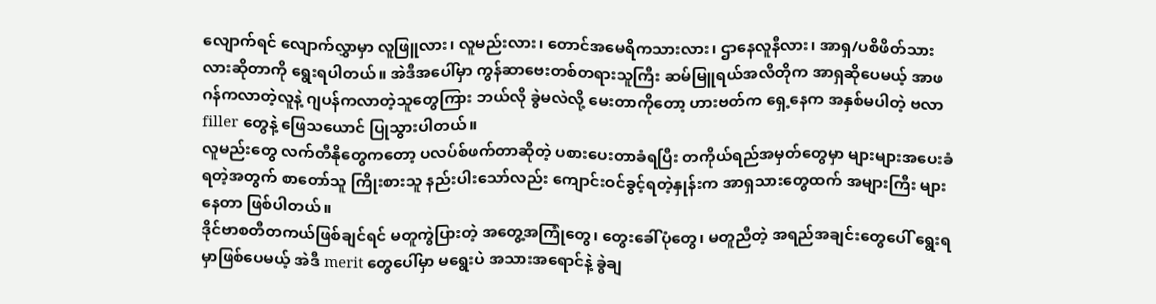လျောက်ရင် လျောက်လွှာမှာ လူဖြူလား၊ လူမည်းလား၊ တောင်အမေရိကသားလား၊ ဌာနေလူနီလား၊ အာရှ/ပစိဖိတ်သားလားဆိုတာကို ရွေးရပါတယ်။ အဲဒီအပေါ်မှာ ကွန်ဆာဗေးတစ်တရားသူကြီး ဆမ်မြူရယ်အလိတိုက အာရှဆိုပေမယ့် အာဖဂန်ကလာတဲ့လူနဲ့ ဂျပန်ကလာတဲ့သူတွေကြား ဘယ်လို ခွဲမလဲလို့ မေးတာကိုတော့ ဟားဗတ်က ရှေ့နေက အနှစ်မပါတဲ့ ဗလာ filler တွေနဲ့ ဖြေသယောင် ပြုသွားပါတယ်။
လူမည်းတွေ လက်တီနိုတွေကတော့ ပလပ်စ်ဖက်တာဆိုတဲ့ ပစားပေးတာခံရပြီး တကိုယ်ရည်အမှတ်တွေမှာ များများအပေးခံရတဲ့အတွက် စာတော်သူ ကြိုးစားသူ နည်းပါးသော်လည်း ကျောင်းဝင်ခွင့်ရတဲ့နှုန်းက အာရှသားတွေထက် အများကြီး များနေတာ ဖြစ်ပါတယ်။
ဒိုင်ဗာစတီတကယ်ဖြစ်ချင်ရင် မတူကွဲပြားတဲ့ အတွေ့အကြုံတွေ၊ တွေးခေါ်ပုံတွေ၊ မတူညီတဲ့ အရည်အချင်းတွေပေါ် ရွေးရမှာဖြစ်ပေမယ့် အဲဒီ merit တွေပေါ်မှာ မရွေးပဲ အသားအရောင်နဲ့ ခွဲချ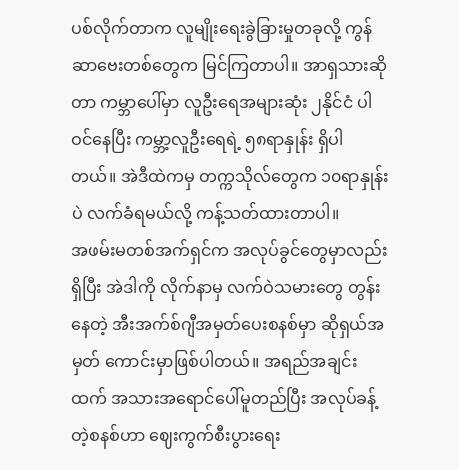ပစ်လိုက်တာက လူမျိုးရေးခွဲခြားမှုတခုလို့ ကွန်ဆာဗေးတစ်တွေက မြင်ကြတာပါ။ အာရှသားဆိုတာ ကမ္ဘာပေါ်မှာ လူဦးရေအများဆုံး ၂နိုင်ငံ ပါဝင်နေပြီး ကမ္ဘာ့လူဦးရေရဲ့ ၅၈ရာနှုန်း ရှိပါတယ်။ အဲဒီထဲကမှ တက္ကသိုလ်တွေက ၁၀ရာနှုန်းပဲ လက်ခံရမယ်လို့ ကန့်သတ်ထားတာပါ။
အဖမ်းမတစ်အက်ရှင်က အလုပ်ခွင်တွေမှာလည်း ရှိပြီး အဲဒါကို လိုက်နာမှ လက်ဝဲသမားတွေ တွန်းနေတဲ့ အီးအက်စ်ဂျီအမှတ်ပေးစနစ်မှာ ဆိုရှယ်အမှတ် ကောင်းမှာဖြစ်ပါတယ်။ အရည်အချင်းထက် အသားအရောင်ပေါ်မူတည်ပြီး အလုပ်ခန့်တဲ့စနစ်ဟာ ဈေးကွက်စီးပွားရေး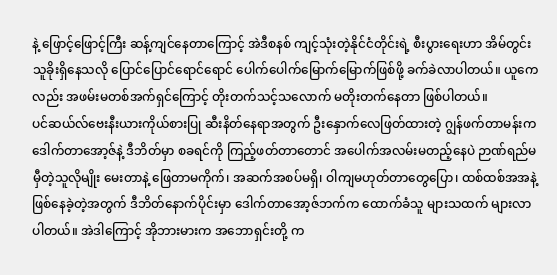နဲ့ ဖြောင့်ဖြောင့်ကြီး ဆန့်ကျင်နေတာကြောင့် အဲဒီစနစ် ကျင့်သုံးတဲ့နိုင်ငံတိုင်းရဲ့ စီးပွားရေးဟာ အိမ်တွင်းသူခိုးရှိနေသလို ပြောင်ပြောင်ရောင်ရောင် ပေါက်ပေါက်မြောက်မြောက်ဖြစ်ဖို့ ခက်ခဲလာပါတယ်။ ယူကေလည်း အဖမ်းမတစ်အက်ရှင်ကြောင့် တိုးတက်သင့်သလောက် မတိုးတက်နေတာ ဖြစ်ပါတယ်။
ပင်ဆယ်လ်ဗေးနီးယားကိုယ်စားပြု ဆီးနိတ်နေရာအတွက် ဦးနှောက်လေဖြတ်ထားတဲ့ ဂျွန်ဖက်တာမန်းက ဒေါက်တာအော့ဇ်နဲ့ ဒီဘိတ်မှာ စခရင်ကို ကြည့်ဖတ်တာတောင် အပေါက်အလမ်းမတည့်နေပဲ ဉာဏ်ရည်မမှီတဲ့သူလိုမျိုး မေးတာနဲ့ ဖြေတာမကိုက်၊ အဆက်အစပ်မရှိ၊ ဝါကျမဟုတ်တာတွေပြော၊ ထစ်ထစ်အအနဲ့ ဖြစ်နေခဲ့တဲ့အတွက် ဒီဘိတ်နောက်ပိုင်းမှာ ဒေါက်တာအော့ဇ်ဘက်က ထောက်ခံသူ များသထက် များလာပါတယ်။ အဲဒါကြောင့် အိုဘားမားက အဘောရှင်းတို့ က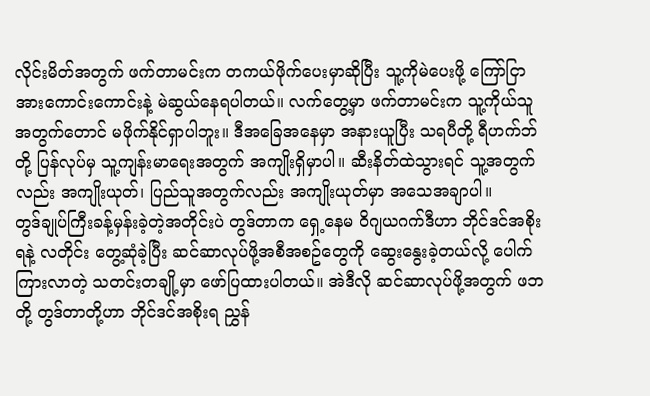လိုင်းမိတ်အတွက် ဖက်တာမင်းက တကယ်ဖိုက်ပေးမှာဆိုပြီး သူ့ကိုမဲပေးဖို့ ကြော်ငြာအားကောင်းကောင်းနဲ့ မဲဆွယ်နေရပါတယ်။ လက်တွေ့မှာ ဖက်တာမင်းက သူ့ကိုယ်သူအတွက်တောင် မဖိုက်နိုင်ရှာပါဘူး။ ဒီအခြေအနေမှာ အနားယူပြီး သရပီတို့ ရီဟက်ဘ်တို့ ပြန်လုပ်မှ သူ့ကျန်းမာရေးအတွက် အကျိုးရှိမှာပါ။ ဆီးနိတ်ထဲသွားရင် သူ့အတွက်လည်း အကျိုးယုတ်၊ ပြည်သူအတွက်လည်း အကျိုးယုတ်မှာ အသေအချာပါ။
တွဒ်ချုပ်ကြီးခန့်မှန်းခဲ့တဲ့အတိုင်းပဲ တွဒ်တာက ရှေ့နေမ ဝိဂျယဂက်ဒီဟာ ဘိုင်ဒင်အစိုးရနဲ့ လတိုင်း တွေ့ဆုံခဲ့ပြီး ဆင်ဆာလုပ်ဖို့အစီအစဥ်တွေကို ဆွေးနွေးခဲ့တယ်လို့ ပေါက်ကြားလာတဲ့ သတင်းတချို့မှာ ဖော်ပြထားပါတယ်။ အဲဒီလို ဆင်ဆာလုပ်ဖို့အတွက် ဖဘတို့ တွဒ်တာတို့ဟာ ဘိုင်ဒင်အစိုးရ ညွှန်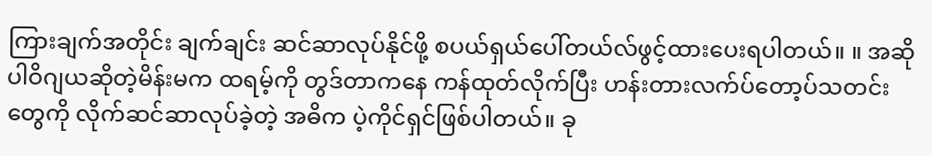ကြားချက်အတိုင်း ချက်ချင်း ဆင်ဆာလုပ်နိုင်ဖို့ စပယ်ရှယ်ပေါ်တယ်လ်ဖွင့်ထားပေးရပါတယ်။ ။ အဆိုပါဝိဂျယဆိုတဲ့မိန်းမက ထရမ့်ကို တွဒ်တာကနေ ကန်ထုတ်လိုက်ပြီး ဟန်းတားလက်ပ်တော့ပ်သတင်းတွေကို လိုက်ဆင်ဆာလုပ်ခဲ့တဲ့ အဓိက ပဲ့ကိုင်ရှင်ဖြစ်ပါတယ်။ ခု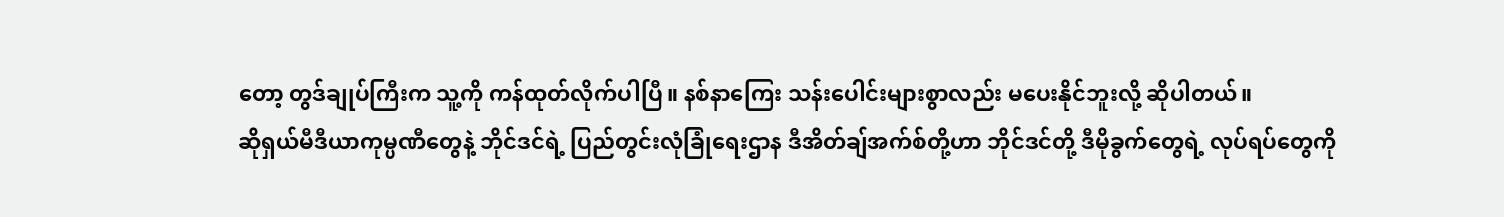တော့ တွဒ်ချုပ်ကြီးက သူ့ကို ကန်ထုတ်လိုက်ပါပြီ။ နစ်နာကြေး သန်းပေါင်းများစွာလည်း မပေးနိုင်ဘူးလို့ ဆိုပါတယ်။
ဆိုရှယ်မီဒီယာကုမ္ပဏီတွေနဲ့ ဘိုင်ဒင်ရဲ့ ပြည်တွင်းလုံခြုံရေးဌာန ဒီအိတ်ချ်အက်စ်တို့ဟာ ဘိုင်ဒင်တို့ ဒီမိုခွက်တွေရဲ့ လုပ်ရပ်တွေကို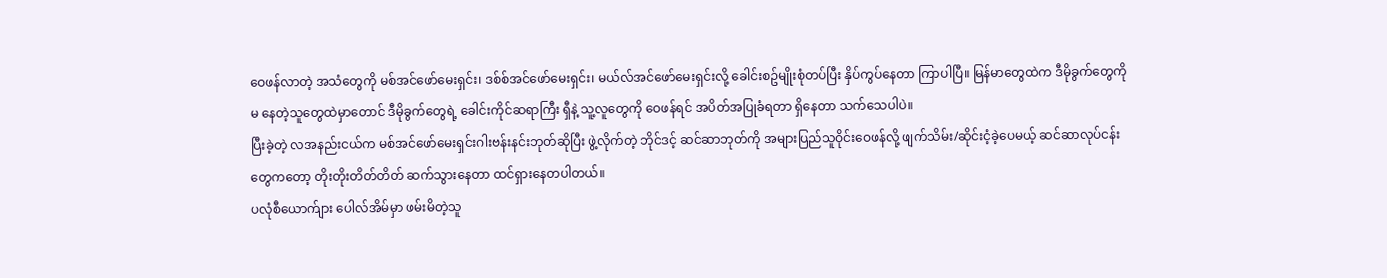ဝေဖန်လာတဲ့ အသံတွေကို မစ်အင်ဖော်မေးရှင်း၊ ဒစ်စ်အင်ဖော်မေးရှင်း၊ မယ်လ်အင်ဖော်မေးရှင်းလို့ ခေါင်းစဥ်မျိုးစုံတပ်ပြီး နှိပ်ကွပ်နေတာ ကြာပါပြီ။ မြန်မာတွေထဲက ဒီမိုခွက်တွေကို မ နေတဲ့သူတွေထဲမှာတောင် ဒီမိုခွက်တွေရဲ့ ခေါင်းကိုင်ဆရာကြီး ရှီနဲ့ သူ့လူတွေကို ဝေဖန်ရင် အပိတ်အပြုခံရတာ ရှိနေတာ သက်သေပါပဲ။
ပြီးခဲ့တဲ့ လအနည်းငယ်က မစ်အင်ဖော်မေးရှင်းဂါးဗန်းနင်းဘုတ်ဆိုပြီး ဖွဲ့လိုက်တဲ့ ဘိုင်ဒင့် ဆင်ဆာဘုတ်ကို အများပြည်သူဝိုင်းဝေဖန်လို့ ဖျက်သိမ်း/ဆိုင်းငံ့ခဲ့ပေမယ့် ဆင်ဆာလုပ်ငန်းတွေကတော့ တိုးတိုးတိတ်တိတ် ဆက်သွားနေတာ ထင်ရှားနေတပါတယ်။
ပလုံစီယောက်ျား ပေါလ်အိမ်မှာ ဖမ်းမိတဲ့သူ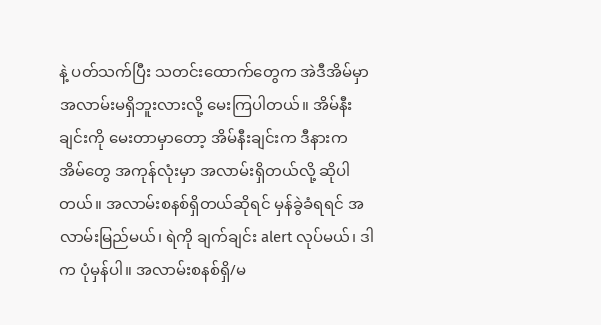နဲ့ ပတ်သက်ပြီး သတင်းထောက်တွေက အဲဒီအိမ်မှာ အလာမ်းမရှိဘူးလားလို့ မေးကြပါတယ်။ အိမ်နီးချင်းကို မေးတာမှာတော့ အိမ်နီးချင်းက ဒီနားက အိမ်တွေ အကုန်လုံးမှာ အလာမ်းရှိတယ်လို့ ဆိုပါတယ်။ အလာမ်းစနစ်ရှိတယ်ဆိုရင် မှန်ခွဲခံရရင် အလာမ်းမြည်မယ်၊ ရဲကို ချက်ချင်း alert လုပ်မယ်၊ ဒါက ပုံမှန်ပါ။ အလာမ်းစနစ်ရှိ/မ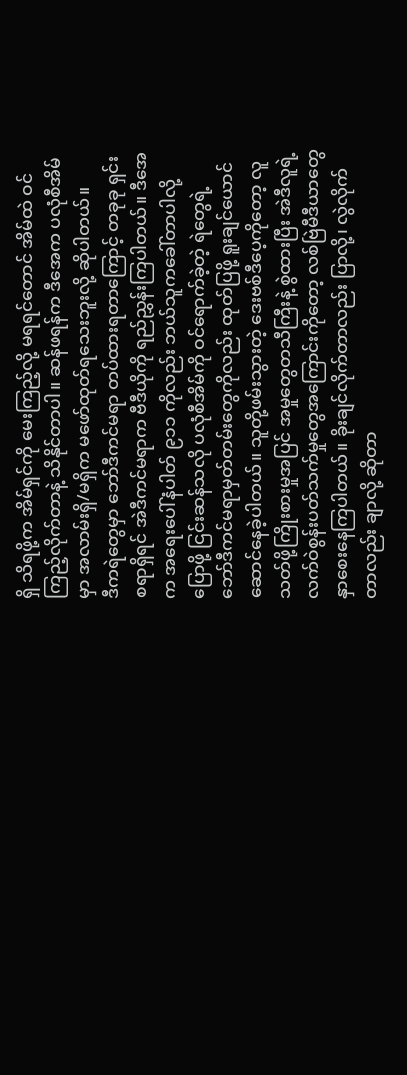ရှိ သိရဖို့က အိမ်ရှင်ကို မေးကြည့်လို့ မရရင်တောင် အိမ်ထဲ ဝင်ကြည့်လိုက်တာနဲ့ သိနိုင်တာပါ။ ဆန်ဖရန်က ဒီအေက ပလုံစီအိမ်မှာ အလာမ်းရှိ/မရှိက မဖော်ထုတ်ရသေးဘူးလို့ ဆိုပါတယ်။
ဒီကရဲတွေမှာ ဘော်ဒီကင်မရာ တပ်ထားရတာကြောင့် တခုခု ရှင်းစရာရှိရင် အဲဒီကင်မရာက ဗီဒီယိုကို ရည်ညွှန်းကြပါတယ်။ ဒီအေက အရေးပေါ်နံပါတ် ၉၁၁ ကိုလည်း ဘယ်သူကခေါ်တာပါလို့ ပြောဖို့ ငြင်းဆန်သလို ပလုံစီအိမ်ကို ဝင်ရောက်ခဲ့တဲ့ ရဲတွေရဲ့ ဘော်ဒီကင်မရာမှတ်တမ်းတွေကိုလည်း ထုတ်ပြဖို့ ရူးချင်ယောင် ဆောင်နေခဲ့ပါတယ်။ သူတို့ဖမ်းသွားတဲ့ ဒေးဗစ်ဒီပေ့ကိုတော့ လူသတ်ဖို့ကြိုးစားမှုအပြင် အမှုတွေတသီကြီးနဲ့ စွဲထားပြီး အဲဒီလူရဲ့ လက်ဝဲစွန်းပတ်သက်မှုတွေအကြောင်းကိုတော့ လစ်ဗြဲမီဒီယာတွေ နှာစေးနေကြပါတယ်။ ခိုးချင်လိုက်တာလည်း ပြာလို့၊ လွဲလိုက်တာလည်း ချာလို့ ဆိုတာ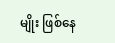မျိုး ဖြစ်နေ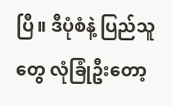ပြီ။ ဒီပုံစံနဲ့ ပြည်သူတွေ လုံခြုံဦးတော့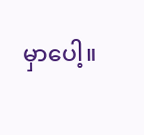မှာပေါ့။